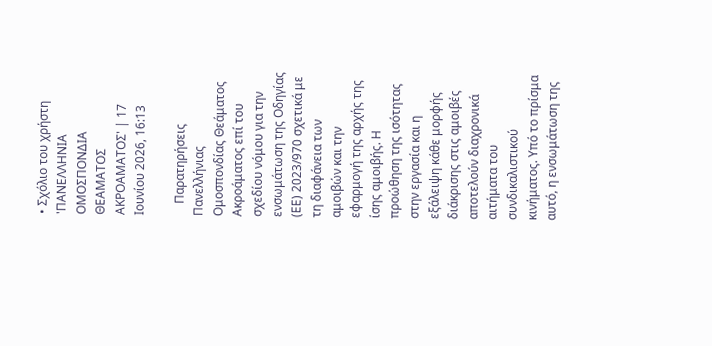• Σχόλιο του χρήστη 'ΠΑΝΕΛΛΗΝΙΑ ΟΜΟΣΠΟΝΔΙΑ ΘΕΑΜΑΤΟΣ ΑΚΡΟΑΜΑΤΟΣ' | 17 Ιουνίου 2026, 16:13

    Παρατηρήσεις Πανελλήνιας Ομοσπονδίας Θεάματος Ακροάματος επί του σχεδίου νόμου για την ενσωμάτωση της Οδηγίας (ΕΕ) 2023/970 σχετικά με τη διαφάνεια των αμοιβών και την εφαρμογή της αρχής της ίσης αμοιβής. Η προώθηση της ισότητας στην εργασία και η εξάλειψη κάθε μορφής διάκρισης στις αμοιβές αποτελούν διαχρονικά αιτήματα του συνδικαλιστικού κινήματος. Υπό το πρίσμα αυτό, η ενσωμάτωση της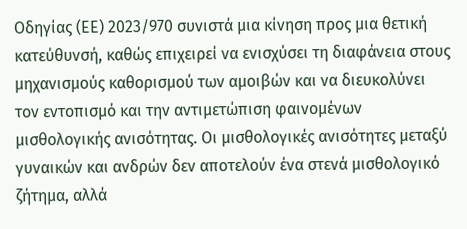Οδηγίας (ΕΕ) 2023/970 συνιστά μια κίνηση προς μια θετική κατεύθυνσή, καθώς επιχειρεί να ενισχύσει τη διαφάνεια στους μηχανισμούς καθορισμού των αμοιβών και να διευκολύνει τον εντοπισμό και την αντιμετώπιση φαινομένων μισθολογικής ανισότητας. Οι μισθολογικές ανισότητες μεταξύ γυναικών και ανδρών δεν αποτελούν ένα στενά μισθολογικό ζήτημα, αλλά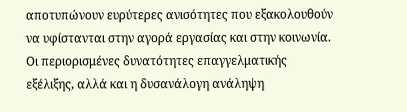αποτυπώνουν ευρύτερες ανισότητες που εξακολουθούν να υφίστανται στην αγορά εργασίας και στην κοινωνία. Οι περιορισμένες δυνατότητες επαγγελματικής εξέλιξης, αλλά και η δυσανάλογη ανάληψη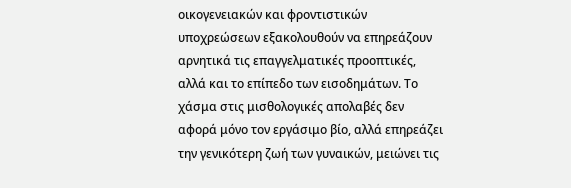οικογενειακών και φροντιστικών υποχρεώσεων εξακολουθούν να επηρεάζουν αρνητικά τις επαγγελματικές προοπτικές, αλλά και το επίπεδο των εισοδημάτων. Το χάσμα στις μισθολογικές απολαβές δεν αφορά μόνο τον εργάσιμο βίο, αλλά επηρεάζει την γενικότερη ζωή των γυναικών, μειώνει τις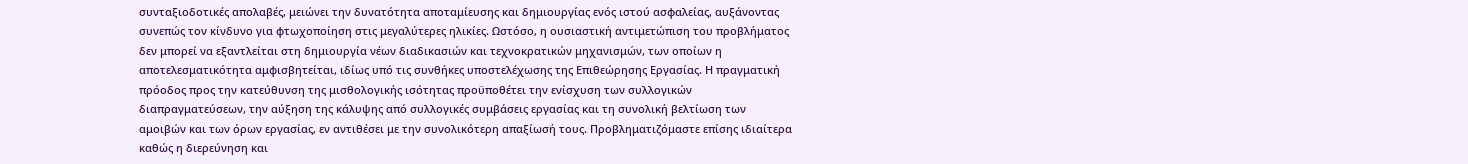συνταξιοδοτικές απολαβές, μειώνει την δυνατότητα αποταμίευσης και δημιουργίας ενός ιστού ασφαλείας, αυξάνοντας συνεπώς τον κίνδυνο για φτωχοποίηση στις μεγαλύτερες ηλικίες. Ωστόσο, η ουσιαστική αντιμετώπιση του προβλήματος δεν μπορεί να εξαντλείται στη δημιουργία νέων διαδικασιών και τεχνοκρατικών μηχανισμών, των οποίων η αποτελεσματικότητα αμφισβητείται, ιδίως υπό τις συνθήκες υποστελέχωσης της Επιθεώρησης Εργασίας. Η πραγματική πρόοδος προς την κατεύθυνση της μισθολογικής ισότητας προϋποθέτει την ενίσχυση των συλλογικών διαπραγματεύσεων, την αύξηση της κάλυψης από συλλογικές συμβάσεις εργασίας και τη συνολική βελτίωση των αμοιβών και των όρων εργασίας, εν αντιθέσει με την συνολικότερη απαξίωσή τους. Προβληματιζόμαστε επίσης ιδιαίτερα καθώς η διερεύνηση και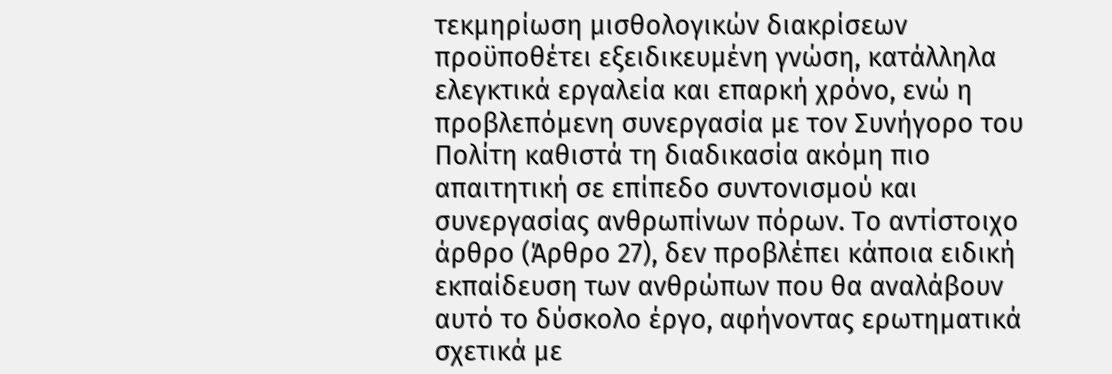τεκμηρίωση μισθολογικών διακρίσεων προϋποθέτει εξειδικευμένη γνώση, κατάλληλα ελεγκτικά εργαλεία και επαρκή χρόνο, ενώ η προβλεπόμενη συνεργασία με τον Συνήγορο του Πολίτη καθιστά τη διαδικασία ακόμη πιο απαιτητική σε επίπεδο συντονισμού και συνεργασίας ανθρωπίνων πόρων. Το αντίστοιχο άρθρο (Άρθρο 27), δεν προβλέπει κάποια ειδική εκπαίδευση των ανθρώπων που θα αναλάβουν αυτό το δύσκολο έργο, αφήνοντας ερωτηματικά σχετικά με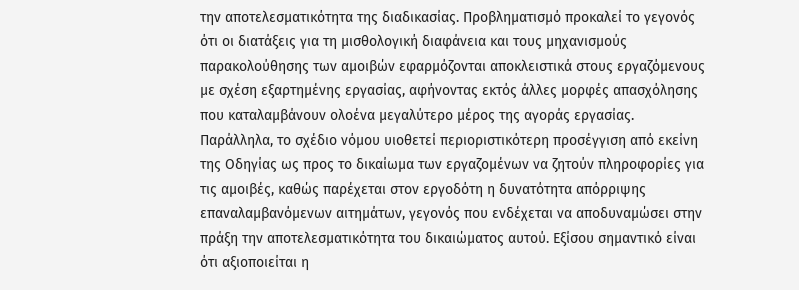την αποτελεσματικότητα της διαδικασίας. Προβληματισμό προκαλεί το γεγονός ότι οι διατάξεις για τη μισθολογική διαφάνεια και τους μηχανισμούς παρακολούθησης των αμοιβών εφαρμόζονται αποκλειστικά στους εργαζόμενους με σχέση εξαρτημένης εργασίας, αφήνοντας εκτός άλλες μορφές απασχόλησης που καταλαμβάνουν ολοένα μεγαλύτερο μέρος της αγοράς εργασίας. Παράλληλα, το σχέδιο νόμου υιοθετεί περιοριστικότερη προσέγγιση από εκείνη της Οδηγίας ως προς το δικαίωμα των εργαζομένων να ζητούν πληροφορίες για τις αμοιβές, καθώς παρέχεται στον εργοδότη η δυνατότητα απόρριψης επαναλαμβανόμενων αιτημάτων, γεγονός που ενδέχεται να αποδυναμώσει στην πράξη την αποτελεσματικότητα του δικαιώματος αυτού. Εξίσου σημαντικό είναι ότι αξιοποιείται η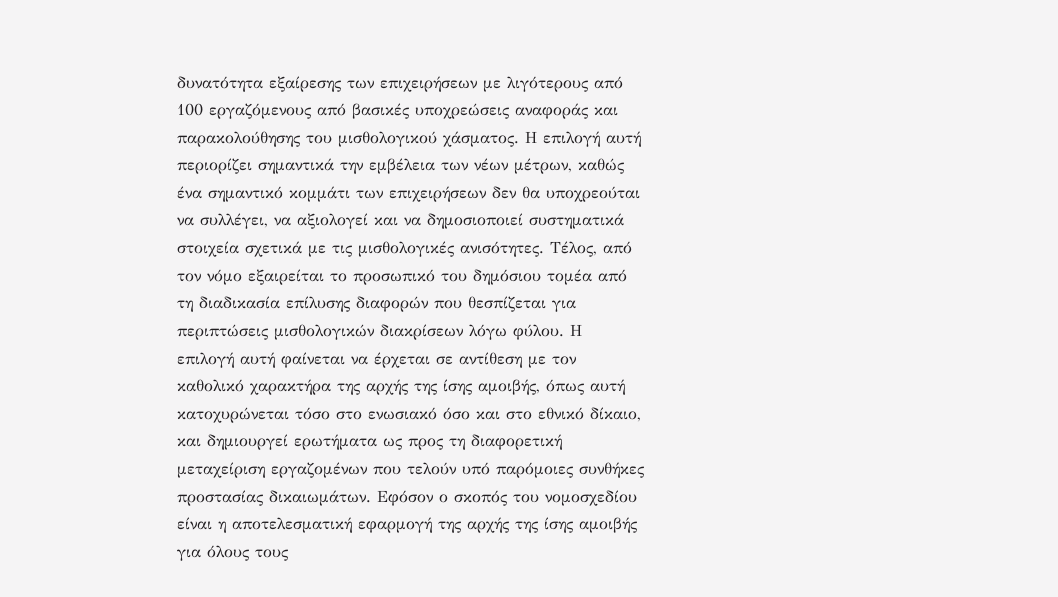δυνατότητα εξαίρεσης των επιχειρήσεων με λιγότερους από 100 εργαζόμενους από βασικές υποχρεώσεις αναφοράς και παρακολούθησης του μισθολογικού χάσματος. Η επιλογή αυτή περιορίζει σημαντικά την εμβέλεια των νέων μέτρων, καθώς ένα σημαντικό κομμάτι των επιχειρήσεων δεν θα υποχρεούται να συλλέγει, να αξιολογεί και να δημοσιοποιεί συστηματικά στοιχεία σχετικά με τις μισθολογικές ανισότητες. Τέλος, από τον νόμο εξαιρείται το προσωπικό του δημόσιου τομέα από τη διαδικασία επίλυσης διαφορών που θεσπίζεται για περιπτώσεις μισθολογικών διακρίσεων λόγω φύλου. Η επιλογή αυτή φαίνεται να έρχεται σε αντίθεση με τον καθολικό χαρακτήρα της αρχής της ίσης αμοιβής, όπως αυτή κατοχυρώνεται τόσο στο ενωσιακό όσο και στο εθνικό δίκαιο, και δημιουργεί ερωτήματα ως προς τη διαφορετική μεταχείριση εργαζομένων που τελούν υπό παρόμοιες συνθήκες προστασίας δικαιωμάτων. Εφόσον ο σκοπός του νομοσχεδίου είναι η αποτελεσματική εφαρμογή της αρχής της ίσης αμοιβής για όλους τους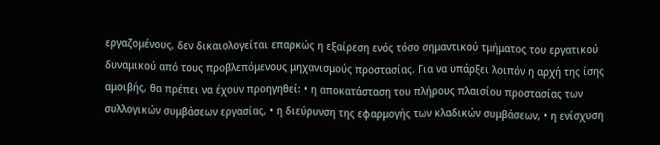εργαζομένους, δεν δικαιολογείται επαρκώς η εξαίρεση ενός τόσο σημαντικού τμήματος του εργατικού δυναμικού από τους προβλεπόμενους μηχανισμούς προστασίας. Για να υπάρξει λοιπόν η αρχή της ίσης αμοιβής, θα πρέπει να έχουν προηγηθεί: • η αποκατάσταση του πλήρους πλαισίου προστασίας των συλλογικών συμβάσεων εργασίας, • η διεύρυνση της εφαρμογής των κλαδικών συμβάσεων, • η ενίσχυση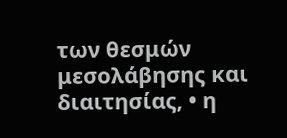των θεσμών μεσολάβησης και διαιτησίας, • η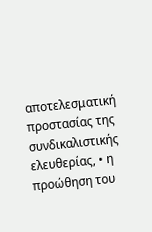αποτελεσματική προστασίας της συνδικαλιστικής ελευθερίας, • η προώθηση του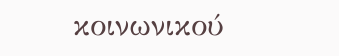κοινωνικού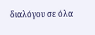διαλόγου σε όλα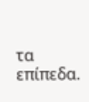τα επίπεδα.